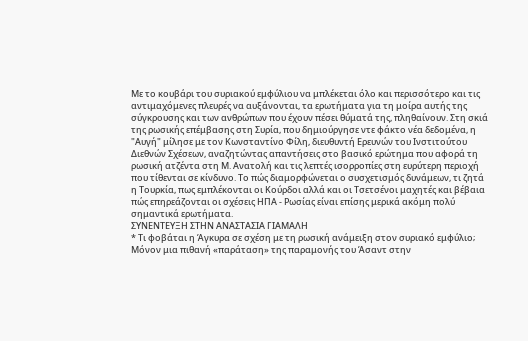Με το κουβάρι του συριακού εμφύλιου να μπλέκεται όλο και περισσότερο και τις αντιμαχόμενες πλευρές να αυξάνονται, τα ερωτήματα για τη μοίρα αυτής της σύγκρουσης και των ανθρώπων που έχουν πέσει θύματά της, πληθαίνουν. Στη σκιά της ρωσικής επέμβασης στη Συρία, που δημιούργησε ντε φάκτο νέα δεδομένα, η "Αυγή" μίλησε με τον Κωνσταντίνο Φίλη, διευθυντή Ερευνών του Ινστιτούτου Διεθνών Σχέσεων, αναζητώντας απαντήσεις στο βασικό ερώτημα που αφορά τη ρωσική ατζέντα στη Μ. Ανατολή και τις λεπτές ισορροπίες στη ευρύτερη περιοχή που τίθενται σε κίνδυνο. Το πώς διαμορφώνεται ο συσχετισμός δυνάμεων, τι ζητά η Τουρκία, πως εμπλέκονται οι Κούρδοι αλλά και οι Τσετσένοι μαχητές και βέβαια πώς επηρεάζονται οι σχέσεις ΗΠΑ - Ρωσίας είναι επίσης μερικά ακόμη πολύ σημαντικά ερωτήματα.
ΣΥΝΕΝΤΕΥΞΗ ΣΤΗΝ ΑΝΑΣΤΑΣΙΑ ΓΙΑΜΑΛΗ
* Τι φοβάται η Άγκυρα σε σχέση με τη ρωσική ανάμειξη στον συριακό εμφύλιο; Μόνον μια πιθανή «παράταση» της παραμονής του Άσαντ στην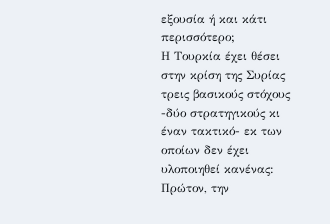εξουσία ή και κάτι περισσότερο;
Η Τουρκία έχει θέσει στην κρίση της Συρίας τρεις βασικούς στόχους -δύο στρατηγικούς κι έναν τακτικό- εκ των οποίων δεν έχει υλοποιηθεί κανένας: Πρώτον, την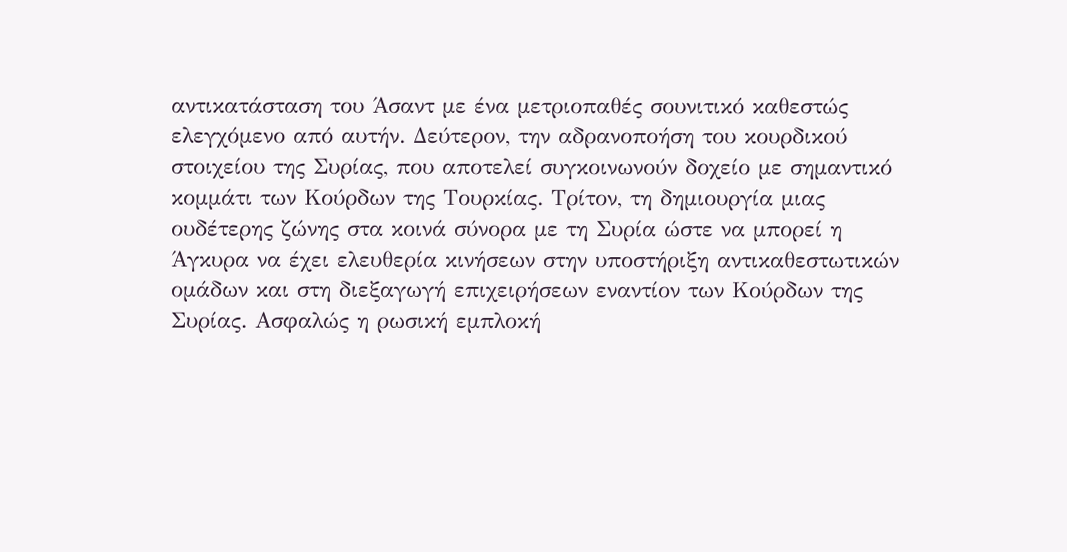αντικατάσταση του Άσαντ με ένα μετριοπαθές σουνιτικό καθεστώς ελεγχόμενο από αυτήν. Δεύτερον, την αδρανοποήση του κουρδικού στοιχείου της Συρίας, που αποτελεί συγκοινωνούν δοχείο με σημαντικό κομμάτι των Κούρδων της Τουρκίας. Τρίτον, τη δημιουργία μιας ουδέτερης ζώνης στα κοινά σύνορα με τη Συρία ώστε να μπορεί η Άγκυρα να έχει ελευθερία κινήσεων στην υποστήριξη αντικαθεστωτικών ομάδων και στη διεξαγωγή επιχειρήσεων εναντίον των Κούρδων της Συρίας. Ασφαλώς η ρωσική εμπλοκή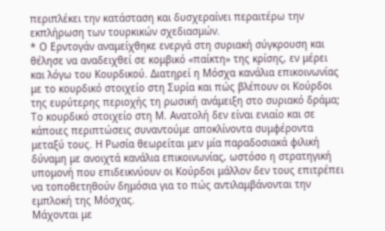περιπλέκει την κατάσταση και δυσχεραίνει περαιτέρω την εκπλήρωση των τουρκικών σχεδιασμών.
* Ο Ερντογάν αναμείχθηκε ενεργά στη συριακή σύγκρουση και θέλησε να αναδειχθεί σε κομβικό «παίκτη» της κρίσης, εν μέρει και λόγω του Κουρδικού. Διατηρεί η Μόσχα κανάλια επικοινωνίας με το κουρδικό στοιχείο στη Συρία και πώς βλέπουν οι Κούρδοι της ευρύτερης περιοχής τη ρωσική ανάμειξη στο συριακό δράμα;
Το κουρδικό στοιχείο στη Μ. Ανατολή δεν είναι ενιαίο και σε κάποιες περιπτώσεις συναντούμε αποκλίνοντα συμφέροντα μεταξύ τους. Η Ρωσία θεωρείται μεν μία παραδοσιακά φιλική δύναμη με ανοιχτά κανάλια επικοινωνίας, ωστόσο η στρατηγική υπομονή που επιδεικνύουν οι Κούρδοι μάλλον δεν τους επιτρέπει να τοποθετηθούν δημόσια για το πώς αντιλαμβάνονται την εμπλοκή της Μόσχας.
Μάχονται με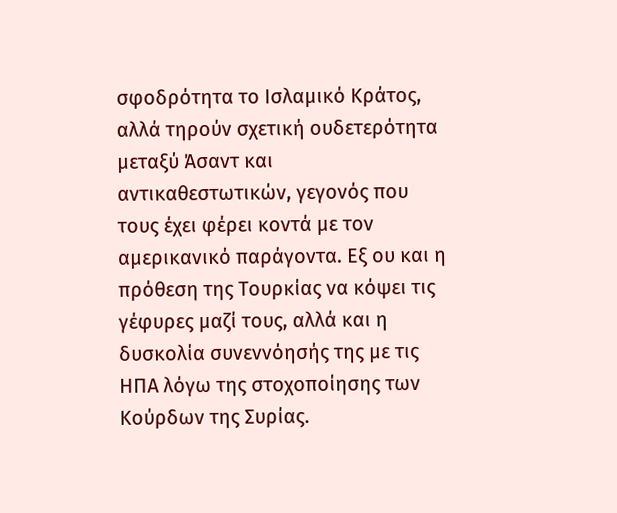σφοδρότητα το Ισλαμικό Κράτος, αλλά τηρούν σχετική ουδετερότητα μεταξύ Άσαντ και αντικαθεστωτικών, γεγονός που τους έχει φέρει κοντά με τον αμερικανικό παράγοντα. Εξ ου και η πρόθεση της Τουρκίας να κόψει τις γέφυρες μαζί τους, αλλά και η δυσκολία συνεννόησής της με τις ΗΠΑ λόγω της στοχοποίησης των Κούρδων της Συρίας.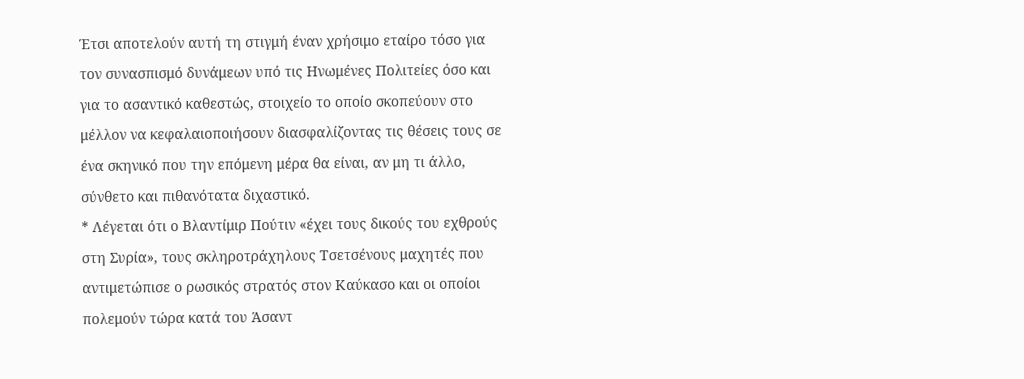Έτσι αποτελούν αυτή τη στιγμή έναν χρήσιμο εταίρο τόσο για τον συνασπισμό δυνάμεων υπό τις Ηνωμένες Πολιτείες όσο και για το ασαντικό καθεστώς, στοιχείο το οποίο σκοπεύουν στο μέλλον να κεφαλαιοποιήσουν διασφαλίζοντας τις θέσεις τους σε ένα σκηνικό που την επόμενη μέρα θα είναι, αν μη τι άλλο, σύνθετο και πιθανότατα διχαστικό.
* Λέγεται ότι ο Βλαντίμιρ Πούτιν «έχει τους δικούς του εχθρούς στη Συρία», τους σκληροτράχηλους Τσετσένους μαχητές που αντιμετώπισε ο ρωσικός στρατός στον Καύκασο και οι οποίοι πολεμούν τώρα κατά του Άσαντ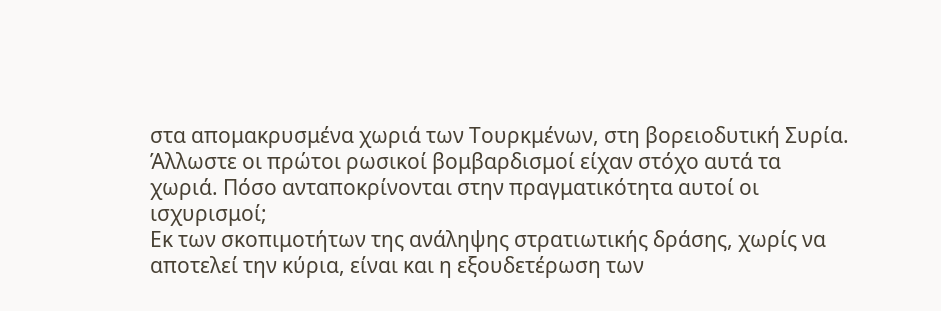στα απομακρυσμένα χωριά των Τουρκμένων, στη βορειοδυτική Συρία. Άλλωστε οι πρώτοι ρωσικοί βομβαρδισμοί είχαν στόχο αυτά τα χωριά. Πόσο ανταποκρίνονται στην πραγματικότητα αυτοί οι ισχυρισμοί;
Εκ των σκοπιμοτήτων της ανάληψης στρατιωτικής δράσης, χωρίς να αποτελεί την κύρια, είναι και η εξουδετέρωση των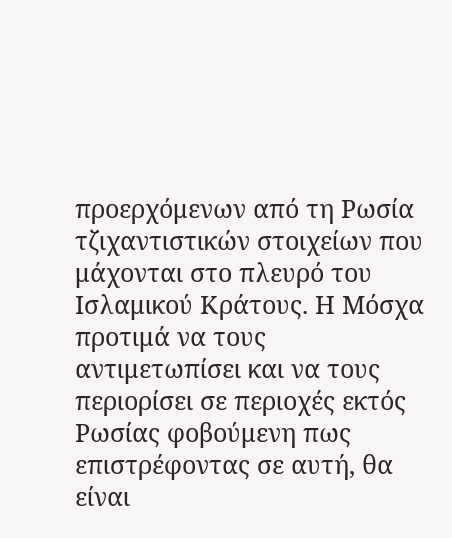προερχόμενων από τη Ρωσία τζιχαντιστικών στοιχείων που μάχονται στο πλευρό του Ισλαμικού Κράτους. Η Μόσχα προτιμά να τους αντιμετωπίσει και να τους περιορίσει σε περιοχές εκτός Ρωσίας φοβούμενη πως επιστρέφοντας σε αυτή, θα είναι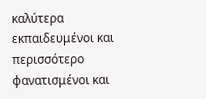καλύτερα εκπαιδευμένοι και περισσότερο φανατισμένοι και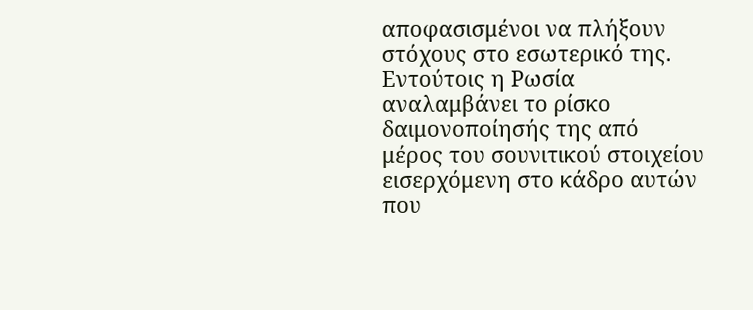αποφασισμένοι να πλήξουν στόχους στο εσωτερικό της. Εντούτοις η Ρωσία αναλαμβάνει το ρίσκο δαιμονοποίησής της από μέρος του σουνιτικού στοιχείου εισερχόμενη στο κάδρο αυτών που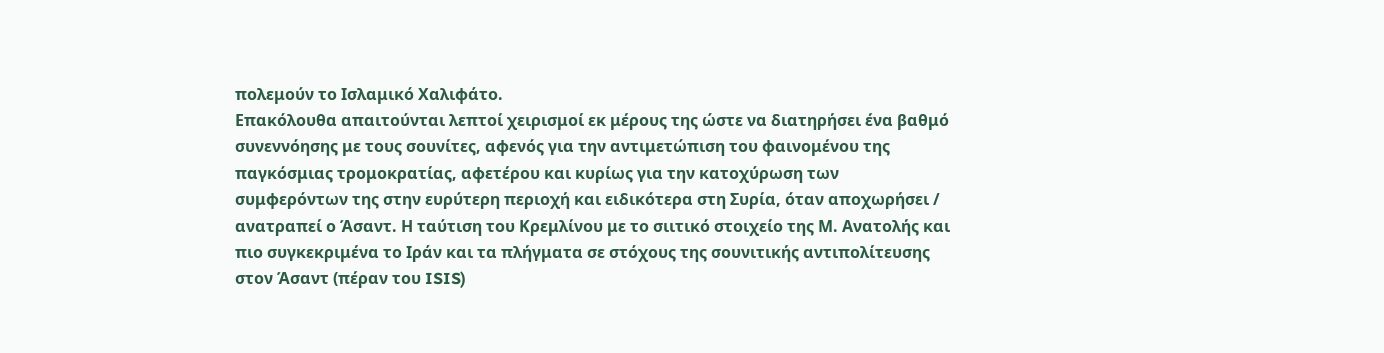πολεμούν το Ισλαμικό Χαλιφάτο.
Επακόλουθα απαιτούνται λεπτοί χειρισμοί εκ μέρους της ώστε να διατηρήσει ένα βαθμό συνεννόησης με τους σουνίτες, αφενός για την αντιμετώπιση του φαινομένου της παγκόσμιας τρομοκρατίας, αφετέρου και κυρίως για την κατοχύρωση των συμφερόντων της στην ευρύτερη περιοχή και ειδικότερα στη Συρία, όταν αποχωρήσει / ανατραπεί ο Άσαντ. Η ταύτιση του Κρεμλίνου με το σιιτικό στοιχείο της Μ. Ανατολής και πιο συγκεκριμένα το Ιράν και τα πλήγματα σε στόχους της σουνιτικής αντιπολίτευσης στον Άσαντ (πέραν του ISIS)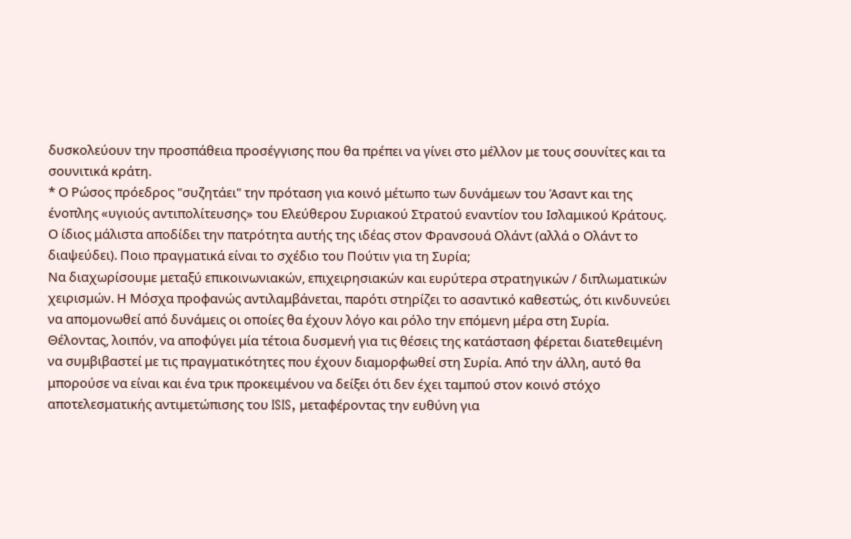δυσκολεύουν την προσπάθεια προσέγγισης που θα πρέπει να γίνει στο μέλλον με τους σουνίτες και τα σουνιτικά κράτη.
* Ο Ρώσος πρόεδρος "συζητάει" την πρόταση για κοινό μέτωπο των δυνάμεων του Άσαντ και της ένοπλης «υγιούς αντιπολίτευσης» του Ελεύθερου Συριακού Στρατού εναντίον του Ισλαμικού Κράτους. Ο ίδιος μάλιστα αποδίδει την πατρότητα αυτής της ιδέας στον Φρανσουά Ολάντ (αλλά ο Ολάντ το διαψεύδει). Ποιο πραγματικά είναι το σχέδιο του Πούτιν για τη Συρία;
Να διαχωρίσουμε μεταξύ επικοινωνιακών, επιχειρησιακών και ευρύτερα στρατηγικών / διπλωματικών χειρισμών. Η Μόσχα προφανώς αντιλαμβάνεται, παρότι στηρίζει το ασαντικό καθεστώς, ότι κινδυνεύει να απομονωθεί από δυνάμεις οι οποίες θα έχουν λόγο και ρόλο την επόμενη μέρα στη Συρία. Θέλοντας, λοιπόν, να αποφύγει μία τέτοια δυσμενή για τις θέσεις της κατάσταση φέρεται διατεθειμένη να συμβιβαστεί με τις πραγματικότητες που έχουν διαμορφωθεί στη Συρία. Από την άλλη, αυτό θα μπορούσε να είναι και ένα τρικ προκειμένου να δείξει ότι δεν έχει ταμπού στον κοινό στόχο αποτελεσματικής αντιμετώπισης του ISIS, μεταφέροντας την ευθύνη για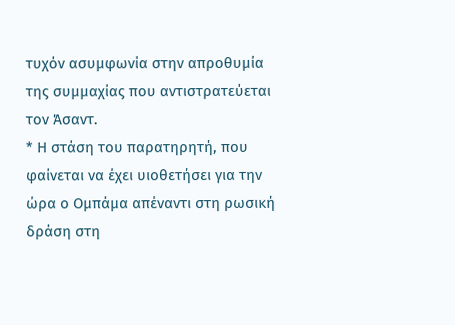τυχόν ασυμφωνία στην απροθυμία της συμμαχίας που αντιστρατεύεται τον Άσαντ.
* Η στάση του παρατηρητή, που φαίνεται να έχει υιοθετήσει για την ώρα ο Ομπάμα απέναντι στη ρωσική δράση στη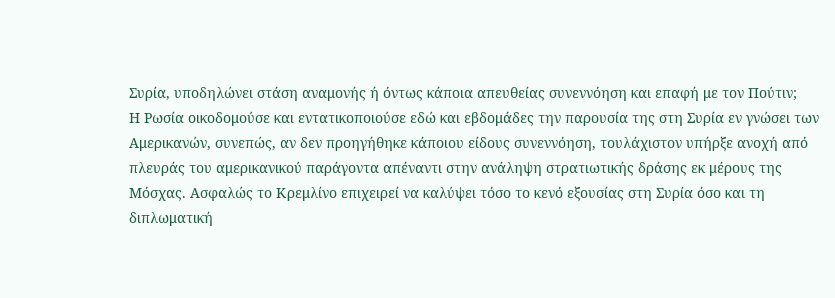Συρία, υποδηλώνει στάση αναμονής ή όντως κάποια απευθείας συνεννόηση και επαφή με τον Πούτιν;
Η Ρωσία οικοδομούσε και εντατικοποιούσε εδώ και εβδομάδες την παρουσία της στη Συρία εν γνώσει των Αμερικανών, συνεπώς, αν δεν προηγήθηκε κάποιου είδους συνεννόηση, τουλάχιστον υπήρξε ανοχή από πλευράς του αμερικανικού παράγοντα απέναντι στην ανάληψη στρατιωτικής δράσης εκ μέρους της Μόσχας. Ασφαλώς το Κρεμλίνο επιχειρεί να καλύψει τόσο το κενό εξουσίας στη Συρία όσο και τη διπλωματική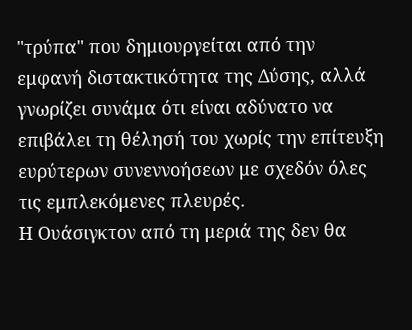"τρύπα" που δημιουργείται από την εμφανή διστακτικότητα της Δύσης, αλλά γνωρίζει συνάμα ότι είναι αδύνατο να επιβάλει τη θέλησή του χωρίς την επίτευξη ευρύτερων συνεννοήσεων με σχεδόν όλες τις εμπλεκόμενες πλευρές.
Η Ουάσιγκτον από τη μεριά της δεν θα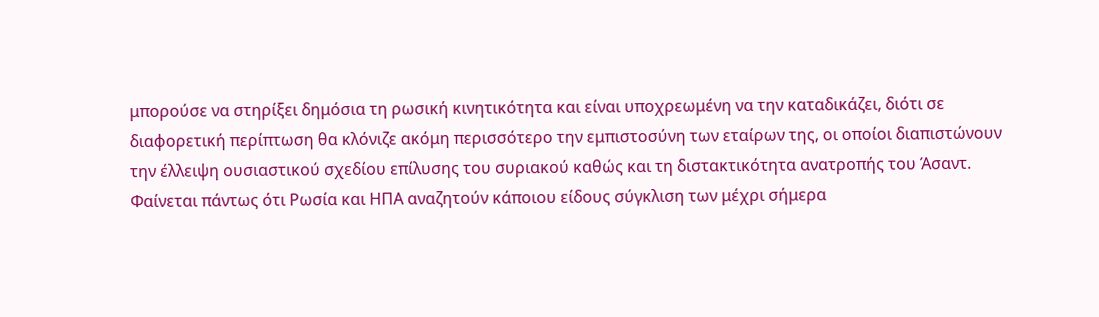μπορούσε να στηρίξει δημόσια τη ρωσική κινητικότητα και είναι υποχρεωμένη να την καταδικάζει, διότι σε διαφορετική περίπτωση θα κλόνιζε ακόμη περισσότερο την εμπιστοσύνη των εταίρων της, οι οποίοι διαπιστώνουν την έλλειψη ουσιαστικού σχεδίου επίλυσης του συριακού καθώς και τη διστακτικότητα ανατροπής του Άσαντ. Φαίνεται πάντως ότι Ρωσία και ΗΠΑ αναζητούν κάποιου είδους σύγκλιση των μέχρι σήμερα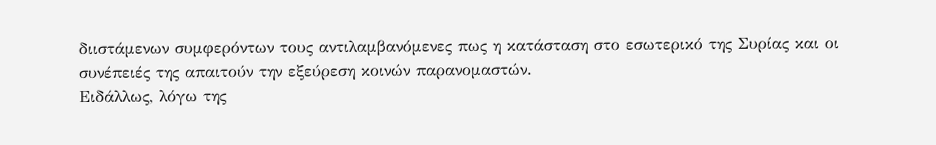διιστάμενων συμφερόντων τους αντιλαμβανόμενες πως η κατάσταση στο εσωτερικό της Συρίας και οι συνέπειές της απαιτούν την εξεύρεση κοινών παρανομαστών.
Ειδάλλως, λόγω της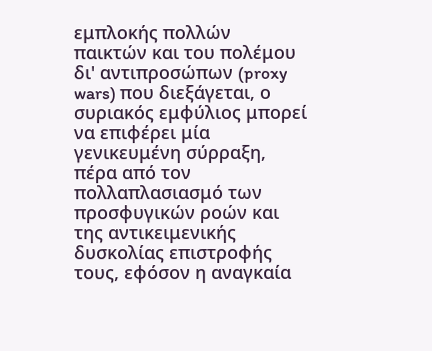εμπλοκής πολλών παικτών και του πολέμου δι' αντιπροσώπων (proxy wars) που διεξάγεται, ο συριακός εμφύλιος μπορεί να επιφέρει μία γενικευμένη σύρραξη, πέρα από τον πολλαπλασιασμό των προσφυγικών ροών και της αντικειμενικής δυσκολίας επιστροφής τους, εφόσον η αναγκαία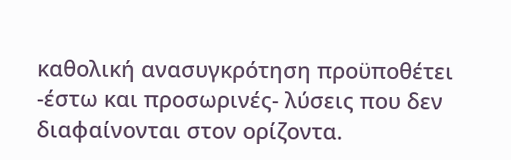καθολική ανασυγκρότηση προϋποθέτει -έστω και προσωρινές- λύσεις που δεν διαφαίνονται στον ορίζοντα.